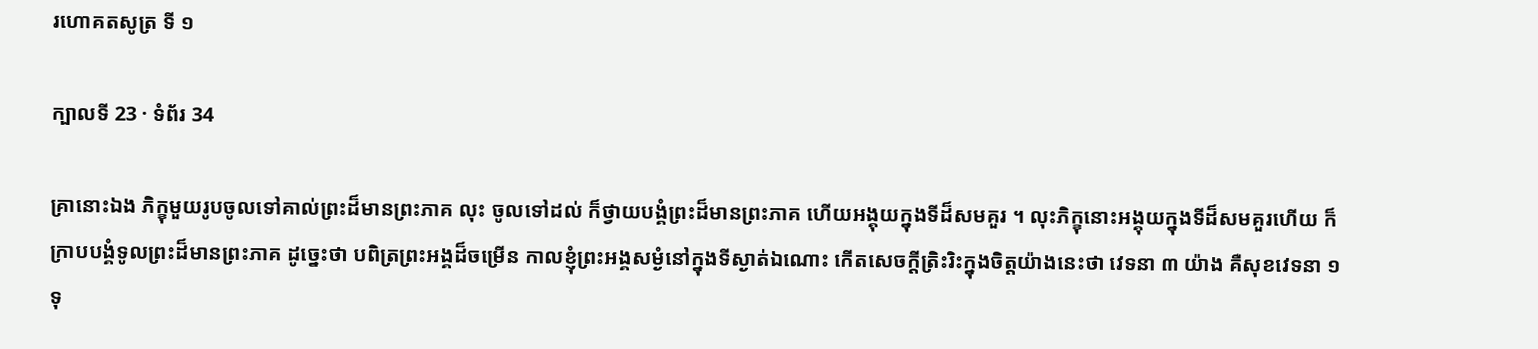រហោគតសូត្រ ទី ១

ក្បាលទី 23 · ទំព័រ 34

គ្រានោះឯង ភិក្ខុមួយរូបចូលទៅគាល់ព្រះដ៏មានព្រះភាគ លុះ ចូលទៅដល់ ក៏ថ្វាយបង្គំព្រះដ៏មានព្រះភាគ ហើយអង្គុយក្នុងទីដ៏សមគួរ ។ លុះភិក្ខុនោះអង្គុយក្នុងទីដ៏សមគួរហើយ ក៏ក្រាបបង្គំទូលព្រះដ៏មានព្រះភាគ ដូច្នេះថា បពិត្រព្រះអង្គដ៏ចម្រើន កាលខ្ញុំព្រះអង្គសម្ងំនៅក្នុងទីស្ងាត់ឯណោះ កើតសេចក្តីត្រិះរិះក្នុងចិត្តយ៉ាងនេះថា វេទនា ៣ យ៉ាង គឺសុខវេទនា ១ ទុ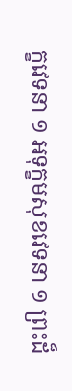ក្ខវេទនា ១ អទុក្ខមសុខវេទនា ១ ព្រះដ៏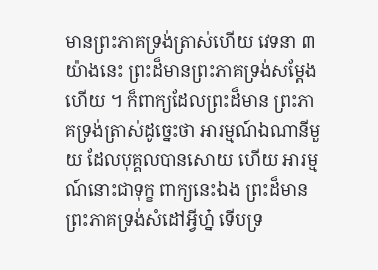មានព្រះភាគទ្រង់ត្រាស់ហើយ វេទនា ៣ យ៉ាងនេះ ព្រះដ៏មានព្រះភាគទ្រង់សម្តែងហើយ ។ ក៏ពាក្យដែលព្រះដ៏មាន ព្រះភាគទ្រង់ត្រាស់ដូច្នេះថា អារម្មណ៍ឯណានីមួយ ដែលបុគ្គលបានសោយ ហើយ អារម្មណ៍នោះជាទុក្ខ ពាក្យនេះឯង ព្រះដ៏មានព្រះភាគទ្រង់សំដៅអ្វីហ្ន៎ ទើបទ្រ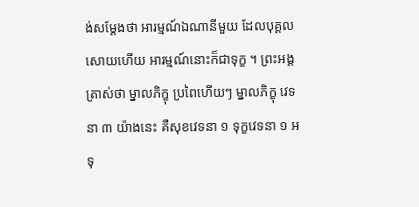ង់សម្តែងថា អារម្មណ៍ឯណានីមួយ ដែលបុគ្គលសោយហើយ អារម្មណ៍នោះក៏ជាទុក្ខ ។ ព្រះអង្គត្រាស់ថា ម្នាលភិក្ខុ ប្រពៃហើយៗ ម្នាលភិក្ខុ វេទនា ៣ យ៉ាងនេះ គឺសុខវេទនា ១ ទុក្ខវេទនា ១ អទុ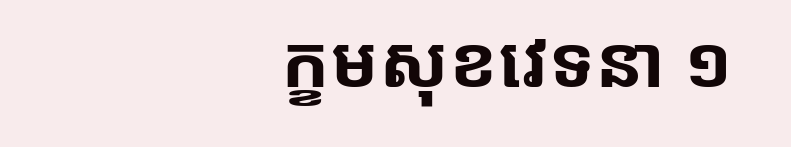ក្ខមសុខវេទនា ១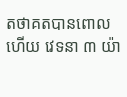តថាគតបានពោលហើយ វេទនា ៣ យ៉ា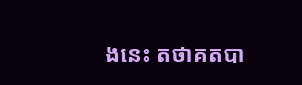ងនេះ តថាគតបា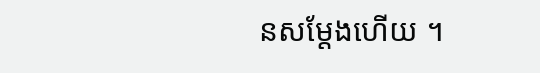នសម្តែងហើយ ។